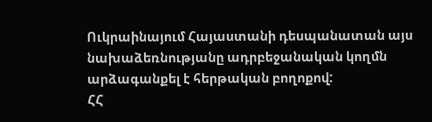Ուկրաինայում Հայաստանի դեսպանատան այս նախաձեռնությանը ադրբեջանական կողմն արձագանքել է հերթական բողոքով:
ՀՀ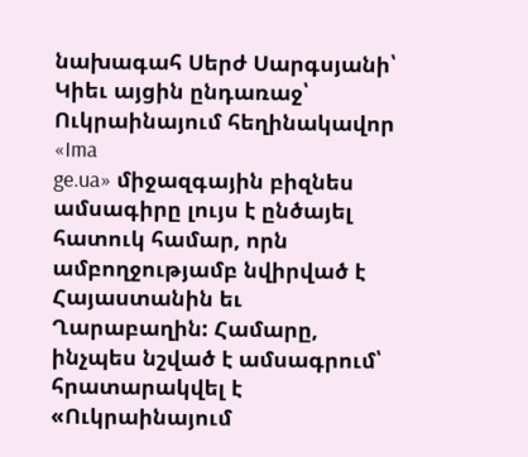նախագահ Սերժ Սարգսյանի՝ Կիեւ այցին ընդառաջ՝ Ուկրաինայում հեղինակավոր «Ima
ge.ua» միջազգային բիզնես ամսագիրը լույս է ընծայել հատուկ համար, որն ամբողջությամբ նվիրված է Հայաստանին եւ Ղարաբաղին: Համարը, ինչպես նշված է ամսագրում՝ հրատարակվել է «Ուկրաինայում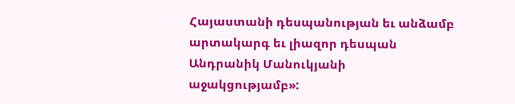Հայաստանի դեսպանության եւ անձամբ արտակարգ եւ լիազոր դեսպան Անդրանիկ Մանուկյանի աջակցությամբ»: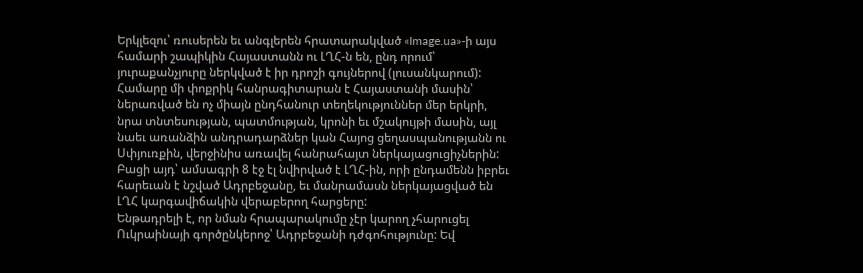Երկլեզու՝ ռուսերեն եւ անգլերեն հրատարակված «Image.ua»-ի այս համարի շապիկին Հայաստանն ու ԼՂՀ-ն են, ընդ որում՝ յուրաքանչյուրը ներկված է իր դրոշի գույներով (լուսանկարում): Համարը մի փոքրիկ հանրագիտարան է Հայաստանի մասին՝ ներառված են ոչ միայն ընդհանուր տեղեկություններ մեր երկրի, նրա տնտեսության, պատմության, կրոնի եւ մշակույթի մասին, այլ նաեւ առանձին անդրադարձներ կան Հայոց ցեղասպանությանն ու Սփյուռքին, վերջինիս առավել հանրահայտ ներկայացուցիչներին: Բացի այդ՝ ամսագրի 8 էջ էլ նվիրված է ԼՂՀ-ին, որի ընդամենն իբրեւ հարեւան է նշված Ադրբեջանը, եւ մանրամասն ներկայացված են ԼՂՀ կարգավիճակին վերաբերող հարցերը:
Ենթադրելի է, որ նման հրապարակումը չէր կարող չհարուցել Ուկրաինայի գործընկերոջ՝ Ադրբեջանի դժգոհությունը: Եվ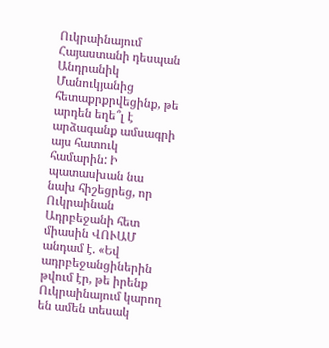Ուկրաինայում Հայաստանի դեսպան Անդրանիկ Մանուկյանից հետաքրքրվեցինք, թե արդեն եղե՞լ է արձագանք ամսագրի այս հատուկ համարին: Ի պատասխան նա նախ հիշեցրեց, որ Ուկրաինան Ադրբեջանի հետ միասին ՎՈՒԱՄ անդամ է. «Եվ ադրբեջանցիներին թվում էր, թե իրենք Ուկրաինայում կարող են ամեն տեսակ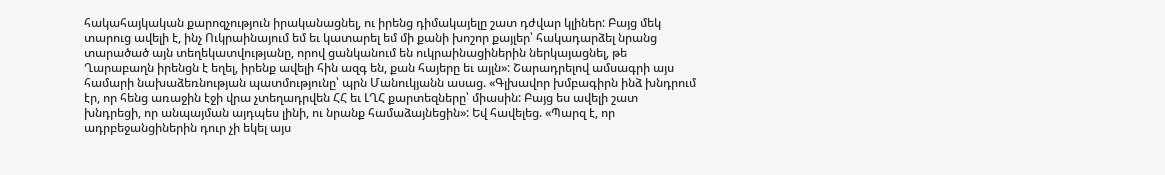հակահայկական քարոզչություն իրականացնել, ու իրենց դիմակայելը շատ դժվար կլիներ: Բայց մեկ տարուց ավելի է, ինչ Ուկրաինայում եմ եւ կատարել եմ մի քանի խոշոր քայլեր՝ հակադարձել նրանց տարածած այն տեղեկատվությանը, որով ցանկանում են ուկրաինացիներին ներկայացնել, թե Ղարաբաղն իրենցն է եղել, իրենք ավելի հին ազգ են, քան հայերը եւ այլն»: Շարադրելով ամսագրի այս համարի նախաձեռնության պատմությունը՝ պրն Մանուկյանն ասաց. «Գլխավոր խմբագիրն ինձ խնդրում էր, որ հենց առաջին էջի վրա չտեղադրվեն ՀՀ եւ ԼՂՀ քարտեզները՝ միասին: Բայց ես ավելի շատ խնդրեցի, որ անպայման այդպես լինի, ու նրանք համաձայնեցին»: Եվ հավելեց. «Պարզ է, որ ադրբեջանցիներին դուր չի եկել այս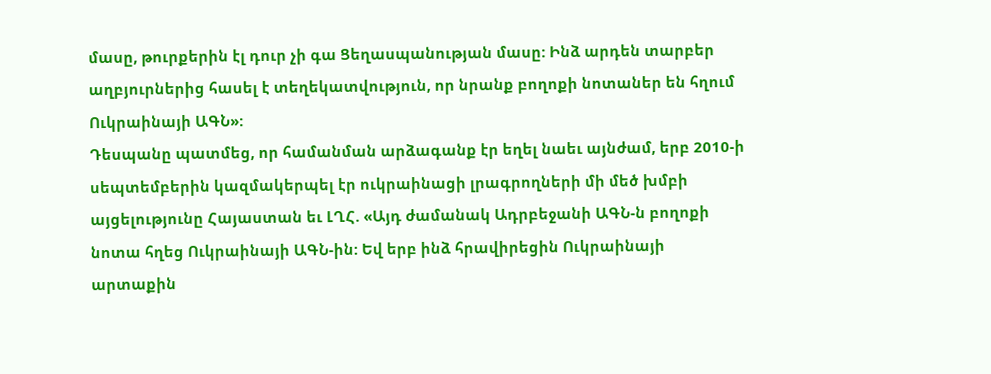մասը, թուրքերին էլ դուր չի գա Ցեղասպանության մասը: Ինձ արդեն տարբեր աղբյուրներից հասել է տեղեկատվություն, որ նրանք բողոքի նոտաներ են հղում Ուկրաինայի ԱԳՆ»:
Դեսպանը պատմեց, որ համանման արձագանք էր եղել նաեւ այնժամ, երբ 2010-ի սեպտեմբերին կազմակերպել էր ուկրաինացի լրագրողների մի մեծ խմբի այցելությունը Հայաստան եւ ԼՂՀ. «Այդ ժամանակ Ադրբեջանի ԱԳՆ-ն բողոքի նոտա հղեց Ուկրաինայի ԱԳՆ-ին: Եվ երբ ինձ հրավիրեցին Ուկրաինայի արտաքին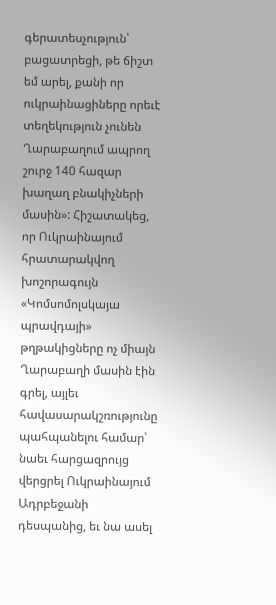գերատեսչություն՝ բացատրեցի, թե ճիշտ եմ արել, քանի որ ուկրաինացիները որեւէ տեղեկություն չունեն Ղարաբաղում ապրող շուրջ 140 հազար խաղաղ բնակիչների մասին»: Հիշատակեց, որ Ուկրաինայում հրատարակվող խոշորագույն «Կոմսոմոլսկայա պրավդայի» թղթակիցները ոչ միայն Ղարաբաղի մասին էին գրել, այլեւ հավասարակշռությունը պահպանելու համար՝ նաեւ հարցազրույց վերցրել Ուկրաինայում Ադրբեջանի դեսպանից, եւ նա ասել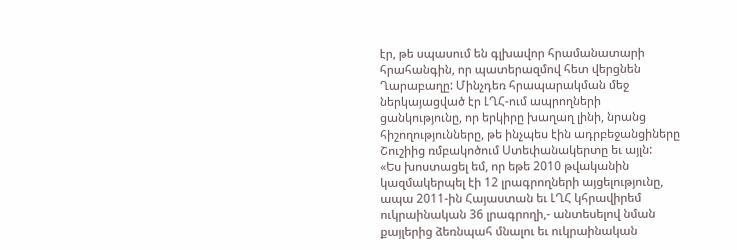էր, թե սպասում են գլխավոր հրամանատարի հրահանգին, որ պատերազմով հետ վերցնեն Ղարաբաղը: Մինչդեռ հրապարակման մեջ ներկայացված էր ԼՂՀ-ում ապրողների ցանկությունը, որ երկիրը խաղաղ լինի, նրանց հիշողությունները, թե ինչպես էին ադրբեջանցիները Շուշիից ռմբակոծում Ստեփանակերտը եւ այլն:
«Ես խոստացել եմ, որ եթե 2010 թվականին կազմակերպել էի 12 լրագրողների այցելությունը, ապա 2011-ին Հայաստան եւ ԼՂՀ կհրավիրեմ ուկրաինական 36 լրագրողի,- անտեսելով նման քայլերից ձեռնպահ մնալու եւ ուկրաինական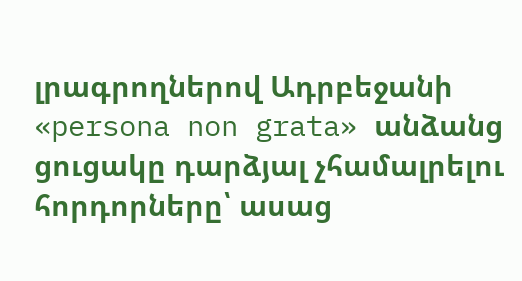լրագրողներով Ադրբեջանի «persona non grata» անձանց ցուցակը դարձյալ չհամալրելու հորդորները՝ ասաց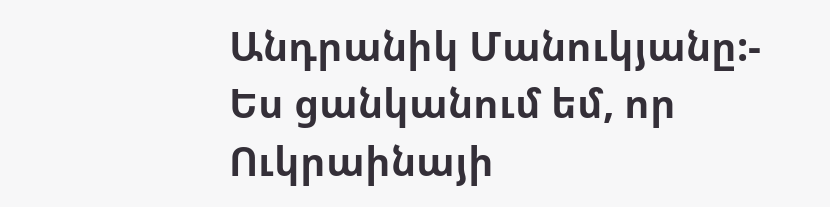Անդրանիկ Մանուկյանը:- Ես ցանկանում եմ, որ Ուկրաինայի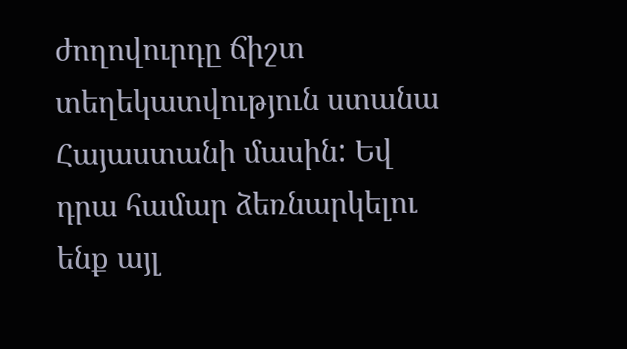ժողովուրդը ճիշտ տեղեկատվություն ստանա Հայաստանի մասին: Եվ դրա համար ձեռնարկելու ենք այլ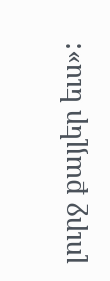լուրջ քայլեր եւս»: